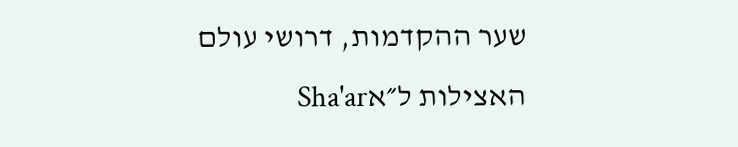שער ההקדמות, דרושי עולם האצילות ל״אSha'ar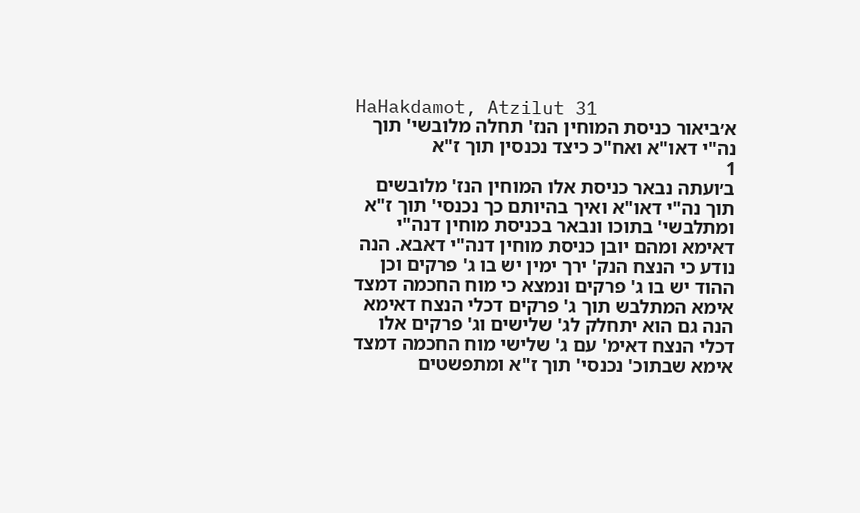HaHakdamot, Atzilut 31
א׳ביאור כניסת המוחין הנז' תחלה מלובשי' תוך נה"י דאו"א ואח"כ כיצד נכנסין תוך ז"א
1
ב׳ועתה נבאר כניסת אלו המוחין הנז' מלובשים תוך נה"י דאו"א ואיך בהיותם כך נכנסי' תוך ז"א ומתלבשי' בתוכו ונבאר בכניסת מוחין דנה"י דאימא ומהם יובן כניסת מוחין דנה"י דאבא. הנה נודע כי הנצח הנק' ירך ימין יש בו ג' פרקים וכן ההוד יש בו ג' פרקים ונמצא כי מוח החכמה דמצד אימא המתלבש תוך ג' פרקים דכלי הנצח דאימא הנה גם הוא יתחלק לג' שלישים וג' פרקים אלו דכלי הנצח דאימ' עם ג' שלישי מוח החכמה דמצד אימא שבתוכ' נכנסי' תוך ז"א ומתפשטים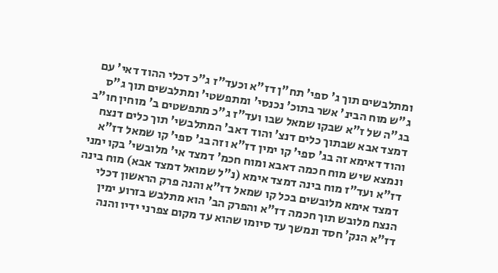ומתלבשים תוך ג' ספי' תח"ן דז"א וכעד"ז ג"כ דכלי ההוד דאי' עם ג"ש מוח הבינ' אשר בתוכ' נכנסי' ומתפשטי' ומתלבשים תוך ג"ס בג"ה של ז"א שבקו שמאל שבו ועד"ז ג"כ מתפשטים ב' מוחין חו"ב דמצד אבא שבתוך כלים דנצ' והוד דאב' המתלבשי' תוך כלים דנצח והוד דאימא זה בג' ספי' קו ימין דז"א וזה בג' ספי' קו שמאל דז"א ונמצא שיש מוח חכמה דאבא ומוח חכמ' דמצד אי' מלובשי' בקו ימני דז"א ועד"ז מוח בינה דמצד אימא (נ"ל שמואל דמצד אבא) מוח בינה דמצד אימא מלובשים בכל קו שמאל דז"א והנה פרק הראשון דכלי הנצח מלובש תוך חכמה דז"א והפרק הב' הוא מתלבש בזרוע ימין דז"א הנק' חסד ונמשך עד סיומו שהוא עד מקום צפרני ידיו והנה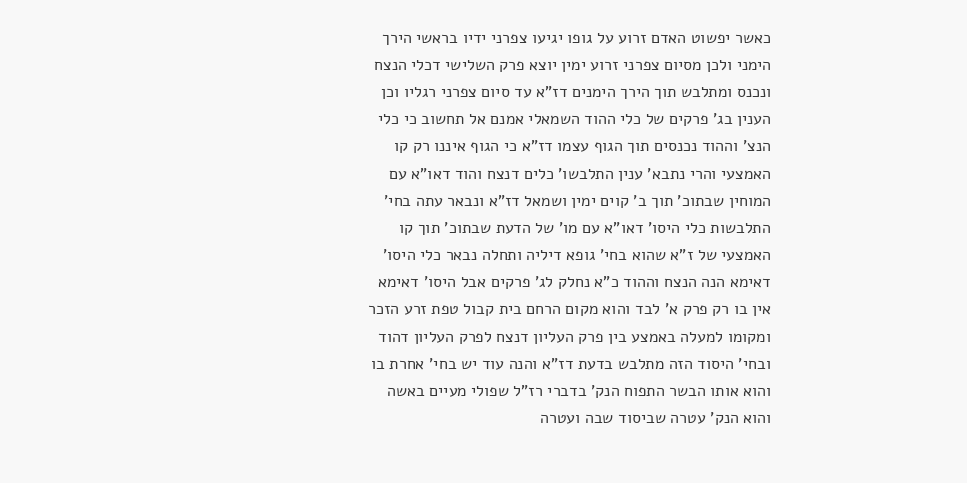כאשר יפשוט האדם זרוע על גופו יגיעו צפרני ידיו בראשי הירך הימני ולכן מסיום צפרני זרוע ימין יוצא פרק השלישי דכלי הנצח ונכנס ומתלבש תוך הירך הימנים דז"א עד סיום צפרני רגליו וכן הענין בג' פרקים של כלי ההוד השמאלי אמנם אל תחשוב כי כלי הנצ' וההוד נכנסים תוך הגוף עצמו דז"א כי הגוף איננו רק קו האמצעי והרי נתבא' ענין התלבשו' כלים דנצח והוד דאו"א עם המוחין שבתוכ' תוך ב' קוים ימין ושמאל דז"א ונבאר עתה בחי' התלבשות כלי היסו' דאו"א עם מו' של הדעת שבתוכ' תוך קו האמצעי של ז"א שהוא בחי' גופא דיליה ותחלה נבאר כלי היסו' דאימא הנה הנצח וההוד כ"א נחלק לג' פרקים אבל היסו' דאימא אין בו רק פרק א' לבד והוא מקום הרחם בית קבול טפת זרע הזכר ומקומו למעלה באמצע בין פרק העליון דנצח לפרק העליון דהוד ובחי' היסוד הזה מתלבש בדעת דז"א והנה עוד יש בחי' אחרת בו והוא אותו הבשר התפוח הנק' בדברי רז"ל שפולי מעיים באשה והוא הנק' עטרה שביסוד שבה ועטרה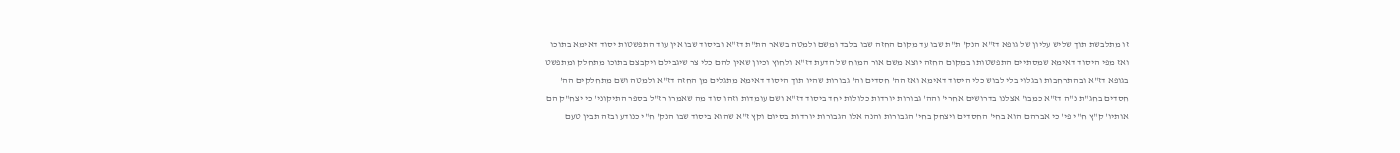זו מתלבשת תוך שליש עליון של גופא דז"א הנק' ת"ת שבו עד מקום החזה שבו בלבד ומשם ולמטה בשאר הת"ת דז"א וביסוד שבו אין עוד התפשטות יסוד דאימא בתוכו ואז מפי היסוד דאימא שמסתיים התפשטותו במקום החזה יוצא משם אור המוח של הדעת דז"א ולחוץ וכיון שאין להם כלי צר שיגבילם ויקבצם בתוכו מתחלק ומתפשט בגופא דז"א ובהתרחבות ובגלוי בלי לבוש כלי היסוד דאימא ואז הה' חסדים וה' גבורות שהיו תוך היסוד דאימא מתגלים מן החזה דז"א ולמטה ושם מתחלקים הה' חסדים בחג"ת נ"ה דז"א כמבו' אצלנו בדרושים אחרי' והה' גבורות יורדות כלולות יחד ביסוד דז"א ושם עומדות וזהו סוד מה שאמרו רז"ל בספר התיקוני' כי יצח"ק הם אותיו' ק"ץ ח"י פי' כי אברהם הוא בחי' החסדים ויצחק בחי' הגבורות והנה אלו הגבורות יורדות בסיום וקץ ז"א שהוא ביסוד שבו הנק' ח"י כנודע ובזה תבין טעם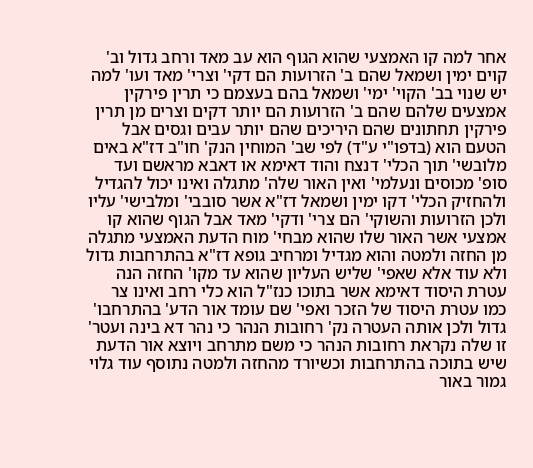אחר למה קו האמצעי שהוא הגוף הוא עב מאד ורחב גדול וב' קוים ימין ושמאל שהם ב' הזרועות הם דקי' וצרי' מאד ועו' למה יש שנוי בב' הקוי' ימי' ושמאל בהם בעצמם כי תרין פירקין אמצעים שלהם שהם ב' הזרועות הם יותר דקים וצרים מן תרין פירקין תחתונים שהם היריכים שהם יותר עבים וגסים אבל הטעם הוא (בדפו"י ע"ד) לפי שב' המוחין הנק' חו"ב דז"א באים מלובשי' תוך הכלי' דנצח והוד דאימא או דאבא מראשם ועד סופ' מכוסים ונעלמי' ואין האור שלה' מתגלה ואינו יכול להגדיל ולהחזיק הכלי' דקו ימין ושמאל דז"א אשר סובבי' ומלבישי' עליו ולכן הזרועות והשוקי' הם צרי' ודקי' מאד אבל הגוף שהוא קו אמצעי אשר האור שלו שהוא מבחי' מוח הדעת האמצעי מתגלה מן החזה ולמטה והוא מגדיל ומרחיב גופא דז"א בהתרחבות גדול ולא עוד אלא שאפי' שליש העליון שהוא עד מקו' החזה הנה עטרת היסוד דאימא אשר בתוכו כנז"ל הוא כלי רחב ואינו צר כמו עטרת היסוד של הזכר ואפי' שם עומד אור הדע' בהתרחבו' גדול ולכן אותה העטרה נק' רחובות הנהר כי נהר דא בינה ועטר' זו שלה נקראת רחובות הנהר כי משם מתרחב ויוצא אור הדעת שיש בתוכה בהתרחבות וכשיורד מהחזה ולמטה נתוסף עוד גלוי גמור באור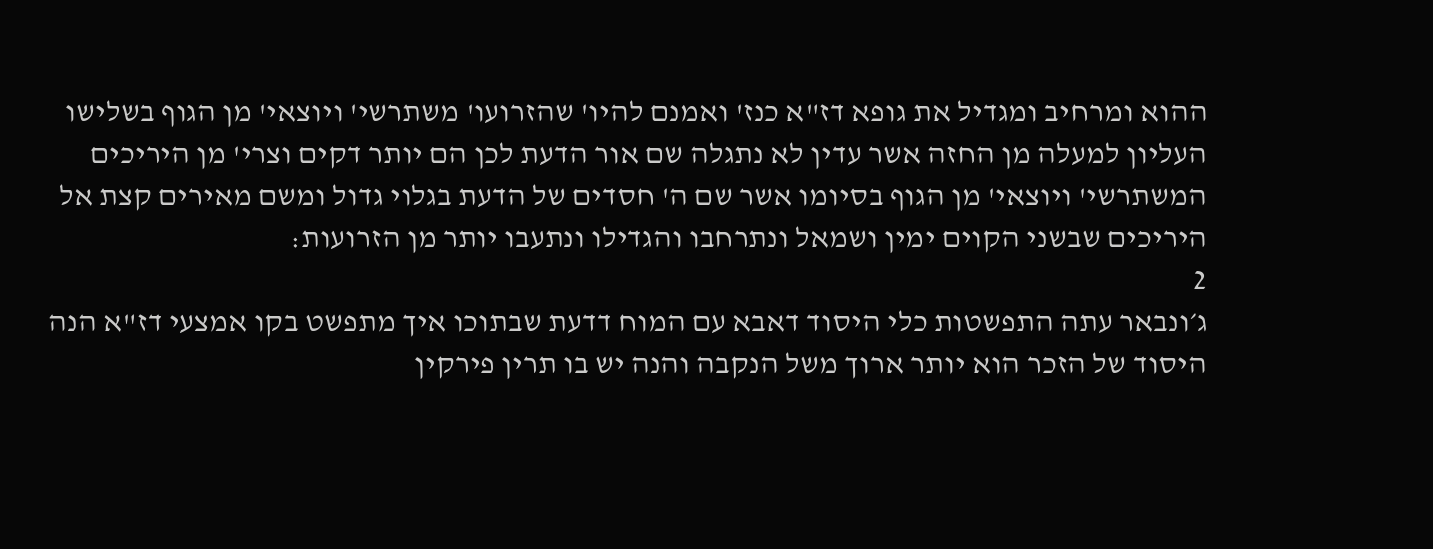ההוא ומרחיב ומגדיל את גופא דז"א כנז' ואמנם להיו' שהזרועו' משתרשי' ויוצאי' מן הגוף בשלישו העליון למעלה מן החזה אשר עדין לא נתגלה שם אור הדעת לכן הם יותר דקים וצרי' מן היריכים המשתרשי' ויוצאי' מן הגוף בסיומו אשר שם ה' חסדים של הדעת בגלוי גדול ומשם מאירים קצת אל היריכים שבשני הקוים ימין ושמאל ונתרחבו והגדילו ונתעבו יותר מן הזרועות:
2
ג׳ונבאר עתה התפשטות כלי היסוד דאבא עם המוח דדעת שבתוכו איך מתפשט בקו אמצעי דז"א הנה היסוד של הזכר הוא יותר ארוך משל הנקבה והנה יש בו תרין פירקין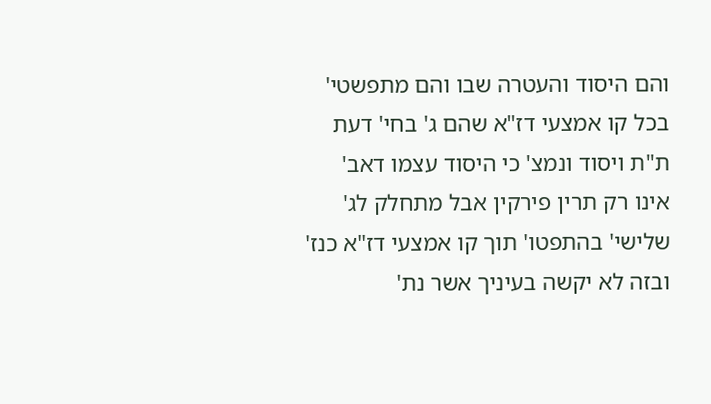והם היסוד והעטרה שבו והם מתפשטי' בכל קו אמצעי דז"א שהם ג' בחי' דעת ת"ת ויסוד ונמצ' כי היסוד עצמו דאב' אינו רק תרין פירקין אבל מתחלק לג' שלישי' בהתפטו' תוך קו אמצעי דז"א כנז' ובזה לא יקשה בעיניך אשר נת'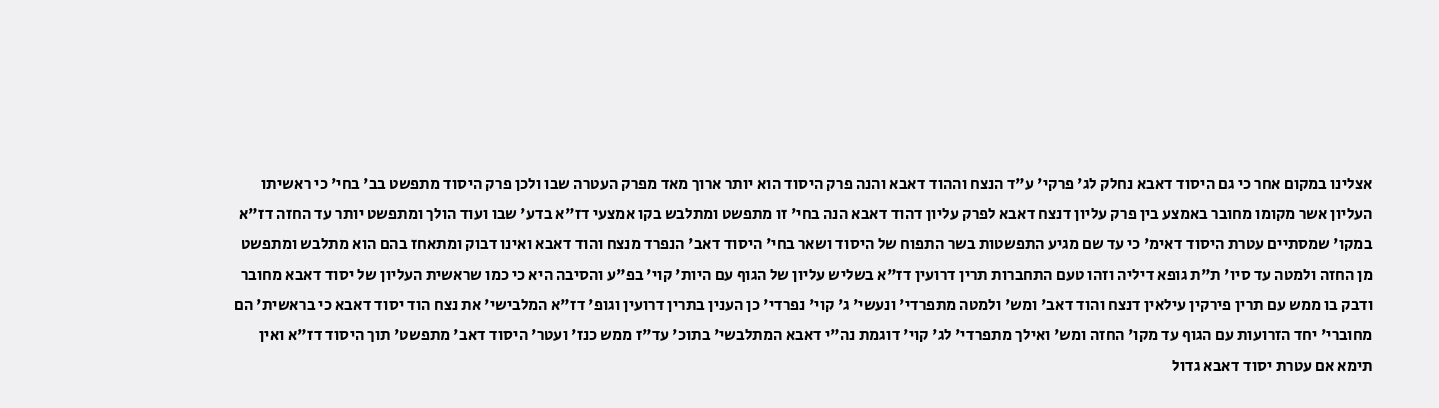אצלינו במקום אחר כי גם היסוד דאבא נחלק לג' פרקי' ע"ד הנצח וההוד דאבא והנה פרק היסוד הוא יותר ארוך מאד מפרק העטרה שבו ולכן פרק היסוד מתפשט בב' בחי' כי ראשיתו העליון אשר מקומו מחובר באמצע בין פרק עליון דנצח דאבא לפרק עליון דהוד דאבא הנה בחי' זו מתפשט ומתלבש בקו אמצעי דז"א בדע' שבו ועוד הולך ומתפשט יותר עד החזה דז"א במקו' שמסתיים עטרת היסוד דאימ' כי עד שם מגיע התפשטות בשר התפוח של היסוד ושאר בחי' היסוד דאב' הנפרד מנצח והוד דאבא ואינו דבוק ומתאחז בהם הוא מתלבש ומתפשט מן החזה ולמטה עד סיו' ת"ת גופא דיליה וזהו טעם התחברות תרין דרועין דז"א בשליש עליון של הגוף עם היות' קוי' בפ"ע והסיבה היא כי כמו שראשית העליון של יסוד דאבא מחובר ודבק בו ממש עם תרין פירקין עילאין דנצח והוד דאב' ומש' ולמטה מתפרדי' ונעשי' ג' קוי' נפרדי' כן הענין בתרין דרועין וגופ' דז"א המלבישי' את נצח הוד יסוד דאבא כי בראשית' הם מחוברי' יחד הזרועות עם הגוף עד מקו' החזה ומש' ואילך מתפרדי' לג' קוי' דוגמת נה"י דאבא המתלבשי' בתוכ' עד"ז ממש כנז' ועטר' היסוד דאב' מתפשט' תוך היסוד דז"א ואין תימא אם עטרת יסוד דאבא גדול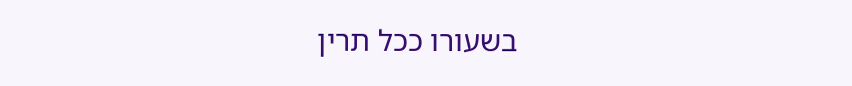בשעורו ככל תרין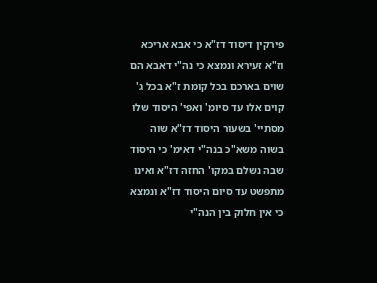פירקין דיסוד דז"א כי אבא אריכא וז"א זעירא ונמצא כי נה"י דאבא הם שוים בארכם בכל קומת ז"א בכל ג' קוים אלו עד סיומ' ואפי' היסוד שלו מסתיי' בשעור היסוד דז"א שוה בשוה משא"כ בנה"י דאימ' כי היסוד שבה נשלם במקו' החזה דז"א ואינו מתפשט עד סיום היסוד דז"א ונמצא כי אין חלוק בין הנה"י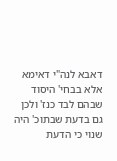דאבא לנה"י דאימא אלא בבחי' היסוד שבהם לבד כנז' ולכן גם בדעת שבתוכ' היה שנוי כי הדעת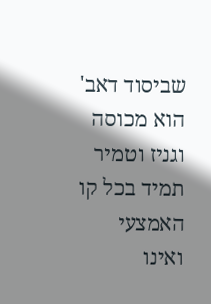שביסוד דאב' הוא מכוסה וגניז וטמיר תמיד בכל קו האמצעי ואינו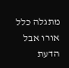מתגלה כלל אורו אבל הדעת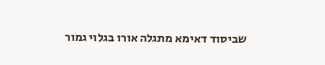שביסוד דאימא מתגלה אורו בגלוי גמור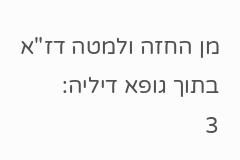מן החזה ולמטה דז"א בתוך גופא דיליה:
3